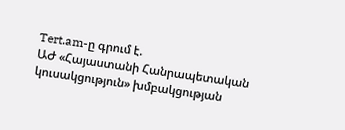Tert.am-ը գրում է.
ԱԺ «Հայաստանի Հանրապետական կուսակցություն» խմբակցության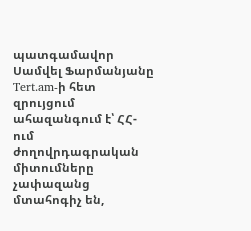պատգամավոր Սամվել Ֆարմանյանը Tert.am-ի հետ զրույցում ահազանգում է՝ ՀՀ-ում ժողովրդագրական միտումները չափազանց մտահոգիչ են,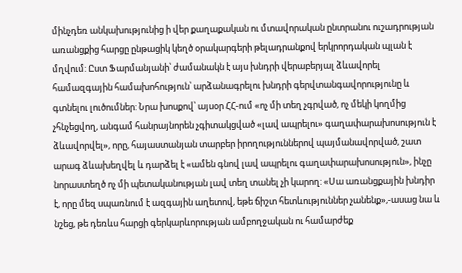մինչդեռ անկախությունից ի վեր քաղաքական ու մտավորական ընտրանու ուշադրության առանցքից հարցը ընթացիկ կեղծ օրակարգերի թելադրանքով երկրորդական պլան է մղվում: Ըստ Ֆարմանյանի՝ ժամանակն է այս խնդրի վերաբերյալ ձևավորել համազգային համախոհություն՝ արձանագրելու խնդրի գերվտանգավորությունը և գտնելու լուծումներ: Նրա խոսքով՝ այսօր ՀՀ-ում «ոչ մի տեղ չգրված, ոչ մեկի կողմից չհնչեցվող, անգամ հանրայնորեն չգիտակցված «լավ ապրելու» գաղափարախոսություն է ձևավորվել», որը, հայաստանյան տարբեր իրողություններով պայմանավորված, շատ արագ ձևախեղվել և դարձել է «ամեն գնով լավ ապրելու գաղափարախոսություն», ինչը նորաստեղծ ոչ մի պետականության լավ տեղ տանել չի կարող: «Սա առանցքային խնդիր է, որը մեզ սպառնում է ազգային աղետով, եթե ճիշտ հետևություններ չանենք»,-ասաց նա և նշեց, թե դեռևս հարցի գերկարևորության ամբողջական ու համարժեք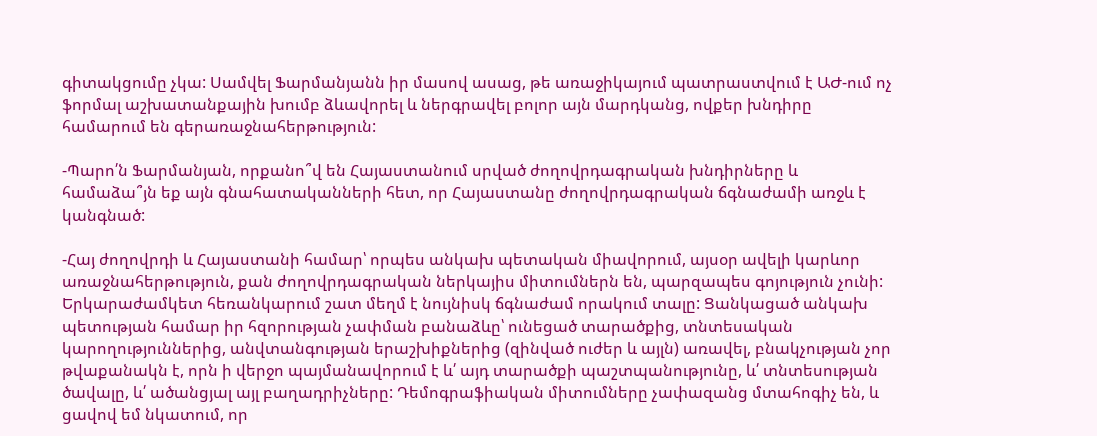գիտակցումը չկա: Սամվել Ֆարմանյանն իր մասով ասաց, թե առաջիկայում պատրաստվում է ԱԺ-ում ոչ ֆորմալ աշխատանքային խումբ ձևավորել և ներգրավել բոլոր այն մարդկանց, ովքեր խնդիրը համարում են գերառաջնահերթություն:

-Պարո՛ն Ֆարմանյան, որքանո՞վ են Հայաստանում սրված ժողովրդագրական խնդիրները և համաձա՞յն եք այն գնահատականների հետ, որ Հայաստանը ժողովրդագրական ճգնաժամի առջև է կանգնած:

-Հայ ժողովրդի և Հայաստանի համար՝ որպես անկախ պետական միավորում, այսօր ավելի կարևոր առաջնահերթություն, քան ժողովրդագրական ներկայիս միտումներն են, պարզապես գոյություն չունի: Երկարաժամկետ հեռանկարում շատ մեղմ է նույնիսկ ճգնաժամ որակում տալը: Ցանկացած անկախ պետության համար իր հզորության չափման բանաձևը՝ ունեցած տարածքից, տնտեսական կարողություններից, անվտանգության երաշխիքներից (զինված ուժեր և այլն) առավել, բնակչության չոր թվաքանակն է, որն ի վերջո պայմանավորում է և՛ այդ տարածքի պաշտպանությունը, և՛ տնտեսության ծավալը, և՛ ածանցյալ այլ բաղադրիչները: Դեմոգրաֆիական միտումները չափազանց մտահոգիչ են, և ցավով եմ նկատում, որ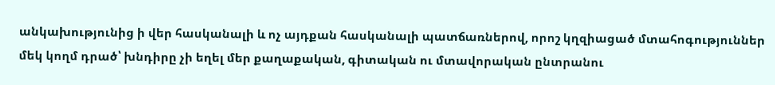անկախությունից ի վեր հասկանալի և ոչ այդքան հասկանալի պատճառներով, որոշ կղզիացած մտահոգություններ մեկ կողմ դրած՝ խնդիրը չի եղել մեր քաղաքական, գիտական ու մտավորական ընտրանու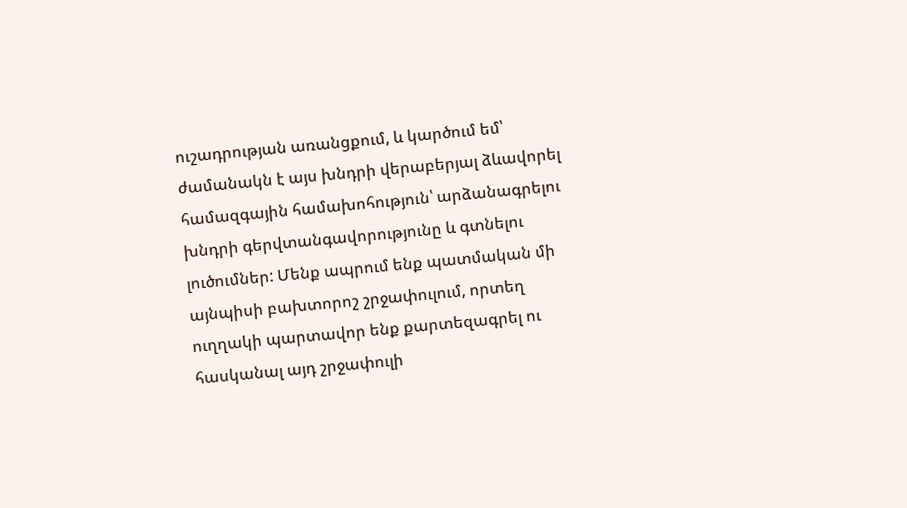ուշադրության առանցքում, և կարծում եմ՝ ժամանակն է այս խնդրի վերաբերյալ ձևավորել համազգային համախոհություն՝ արձանագրելու խնդրի գերվտանգավորությունը և գտնելու լուծումներ: Մենք ապրում ենք պատմական մի այնպիսի բախտորոշ շրջափուլում, որտեղ ուղղակի պարտավոր ենք քարտեզագրել ու հասկանալ այդ շրջափուլի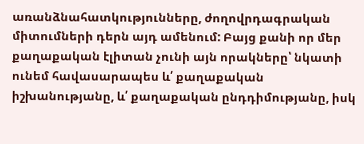առանձնահատկությունները, ժողովրդագրական միտումների դերն այդ ամենում: Բայց քանի որ մեր քաղաքական էլիտան չունի այն որակները՝ նկատի ունեմ հավասարապես և՛ քաղաքական իշխանությանը, և՛ քաղաքական ընդդիմությանը, իսկ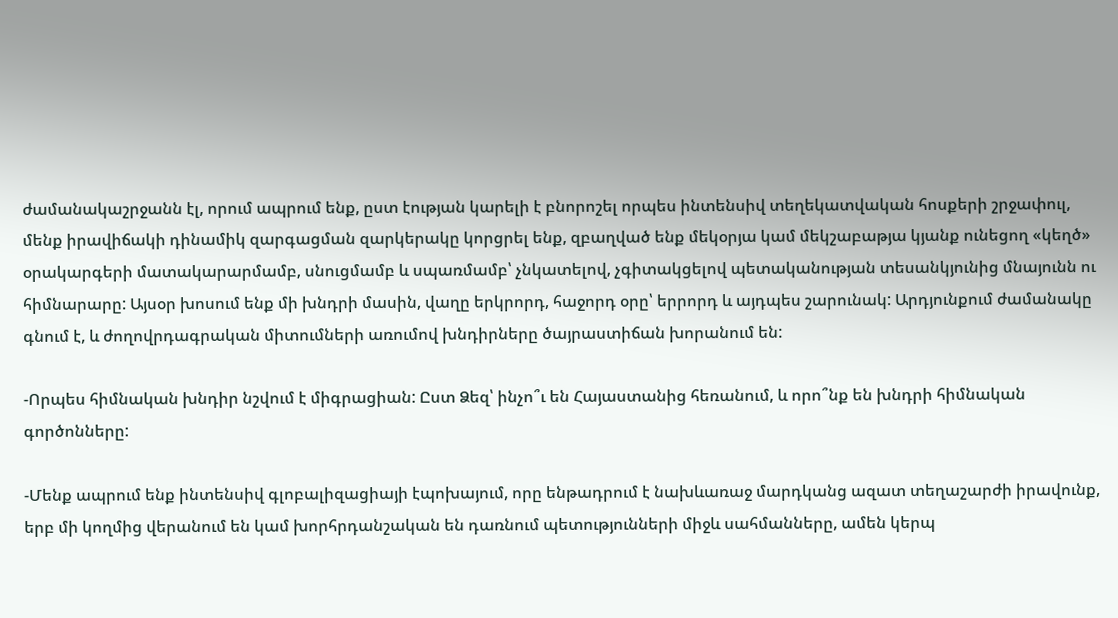ժամանակաշրջանն էլ, որում ապրում ենք, ըստ էության կարելի է բնորոշել որպես ինտենսիվ տեղեկատվական հոսքերի շրջափուլ, մենք իրավիճակի դինամիկ զարգացման զարկերակը կորցրել ենք, զբաղված ենք մեկօրյա կամ մեկշաբաթյա կյանք ունեցող «կեղծ» օրակարգերի մատակարարմամբ, սնուցմամբ և սպառմամբ՝ չնկատելով, չգիտակցելով պետականության տեսանկյունից մնայունն ու հիմնարարը: Այսօր խոսում ենք մի խնդրի մասին, վաղը երկրորդ, հաջորդ օրը՝ երրորդ և այդպես շարունակ: Արդյունքում ժամանակը գնում է, և ժողովրդագրական միտումների առումով խնդիրները ծայրաստիճան խորանում են:

-Որպես հիմնական խնդիր նշվում է միգրացիան: Ըստ Ձեզ՝ ինչո՞ւ են Հայաստանից հեռանում, և որո՞նք են խնդրի հիմնական գործոնները:

-Մենք ապրում ենք ինտենսիվ գլոբալիզացիայի էպոխայում, որը ենթադրում է նախևառաջ մարդկանց ազատ տեղաշարժի իրավունք, երբ մի կողմից վերանում են կամ խորհրդանշական են դառնում պետությունների միջև սահմանները, ամեն կերպ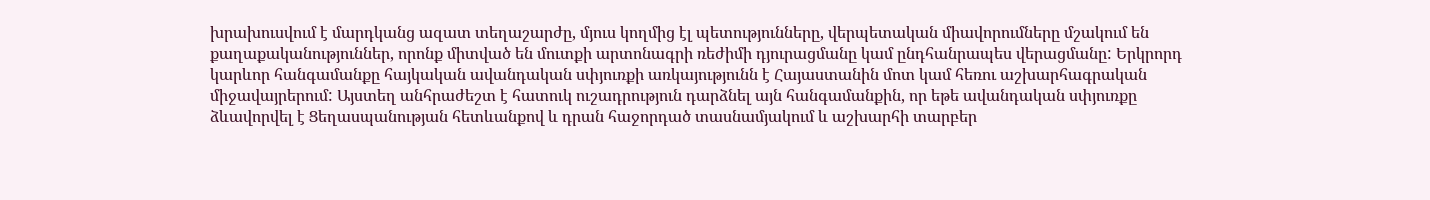խրախուսվում է մարդկանց ազատ տեղաշարժը, մյուս կողմից էլ պետությունները, վերպետական միավորումները մշակում են քաղաքականություններ, որոնք միտված են մուտքի արտոնագրի ռեժիմի դյուրացմանը կամ ընդհանրապես վերացմանը: Երկրորդ կարևոր հանգամանքը հայկական ավանդական սփյուռքի առկայությունն է Հայաստանին մոտ կամ հեռու աշխարհագրական միջավայրերում: Այստեղ անհրաժեշտ է հատուկ ուշադրություն դարձնել այն հանգամանքին, որ եթե ավանդական սփյուռքը ձևավորվել է Ցեղասպանության հետևանքով և դրան հաջորդած տասնամյակում և աշխարհի տարբեր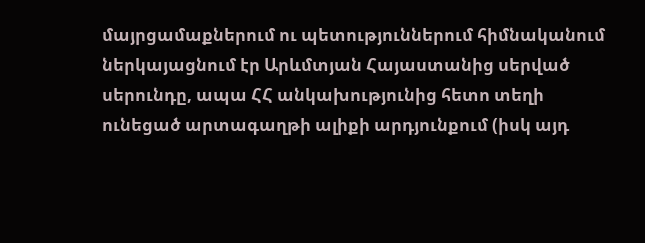մայրցամաքներում ու պետություններում հիմնականում ներկայացնում էր Արևմտյան Հայաստանից սերված սերունդը, ապա ՀՀ անկախությունից հետո տեղի ունեցած արտագաղթի ալիքի արդյունքում (իսկ այդ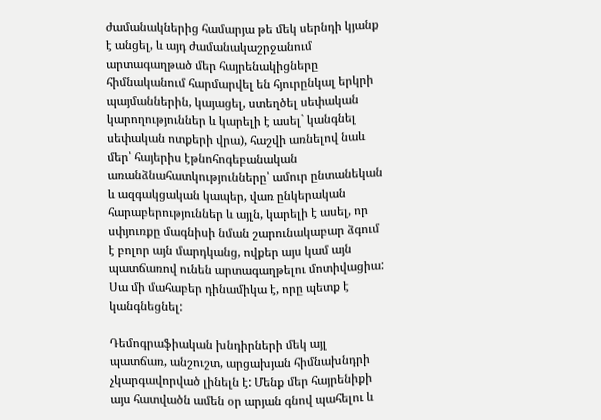ժամանակներից համարյա թե մեկ սերնդի կյանք է անցել, և այդ ժամանակաշրջանում արտագաղթած մեր հայրենակիցները հիմնականում հարմարվել են հյուրընկալ երկրի պայմաններին, կայացել, ստեղծել սեփական կարողություններ և կարելի է ասել` կանգնել սեփական ոտքերի վրա), հաշվի առնելով նաև մեր՝ հայերիս էթնոհոգեբանական առանձնահատկությունները՝ ամուր ընտանեկան և ազգակցական կապեր, վառ ընկերական հարաբերություններ և այլն, կարելի է ասել, որ սփյուռքը մագնիսի նման շարունակաբար ձգում է բոլոր այն մարդկանց, ովքեր այս կամ այն պատճառով ունեն արտագաղթելու մոտիվացիա: Սա մի մահաբեր դինամիկա է, որը պետք է կանգնեցնել:

Դեմոգրաֆիական խնդիրների մեկ այլ պատճառ, անշուշտ, արցախյան հիմնախնդրի չկարգավորված լինելն է: Մենք մեր հայրենիքի այս հատվածն ամեն օր արյան գնով պահելու և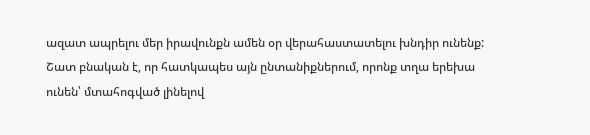ազատ ապրելու մեր իրավունքն ամեն օր վերահաստատելու խնդիր ունենք: Շատ բնական է, որ հատկապես այն ընտանիքներում, որոնք տղա երեխա ունեն՝ մտահոգված լինելով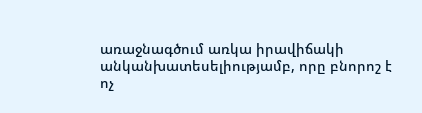առաջնագծում առկա իրավիճակի անկանխատեսելիությամբ, որը բնորոշ է ոչ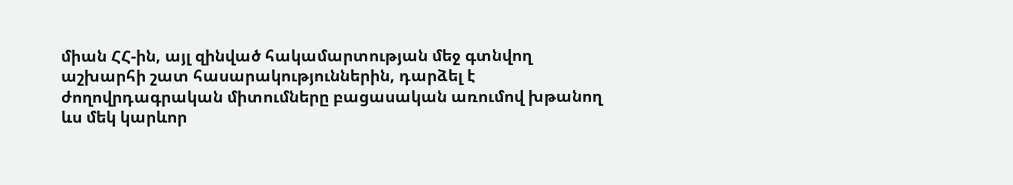միան ՀՀ-ին, այլ զինված հակամարտության մեջ գտնվող աշխարհի շատ հասարակություններին, դարձել է ժողովրդագրական միտումները բացասական առումով խթանող ևս մեկ կարևոր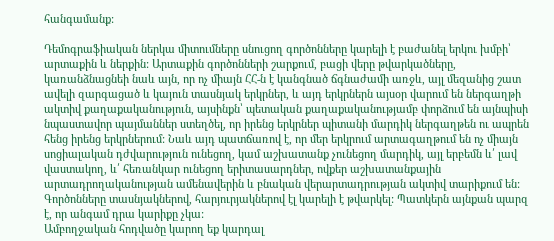հանգամանք:

Դեմոգրաֆիական ներկա միտումները սնուցող գործոնները կարելի է բաժանել երկու խմբի՝ արտաքին և ներքին: Արտաքին գործոնների շարքում, բացի վերը թվարկածները, կառանձնացնեի նաև այն, որ ոչ միայն ՀՀ-ն է կանգնած ճգնաժամի առջև, այլ մեզանից շատ ավելի զարգացած և կայուն տասնյակ երկրներ, և այդ երկրներն այսօր վարում են ներգաղթի ակտիվ քաղաքականություն, այսինքն՝ պետական քաղաքականությամբ փորձում են այնպիսի նպաստավոր պայմաններ ստեղծել, որ իրենց երկրներ պիտանի մարդիկ ներգաղթեն ու ապրեն հենց իրենց երկրներում: Նաև այդ պատճառով է, որ մեր երկրում արտագաղթում են ոչ միայն սոցիալական դժվարություն ունեցող, կամ աշխատանք չունեցող մարդիկ, այլ երբեմն և՛ լավ վաստակող, և՛ հեռանկար ունեցող երիտասարդներ, ովքեր աշխատանքային արտադրողականության ամենավերին և բնական վերարտադրության ակտիվ տարիքում են: Գործոնները տասնյակներով, հարյուրյակներով էլ կարելի է թվարկել: Պատկերն այնքան պարզ է, որ անգամ դրա կարիքը չկա:
Ամբողջական հոդվածը կարող եք կարդալ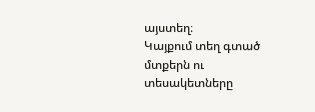այստեղ։
Կայքում տեղ գտած մտքերն ու տեսակետները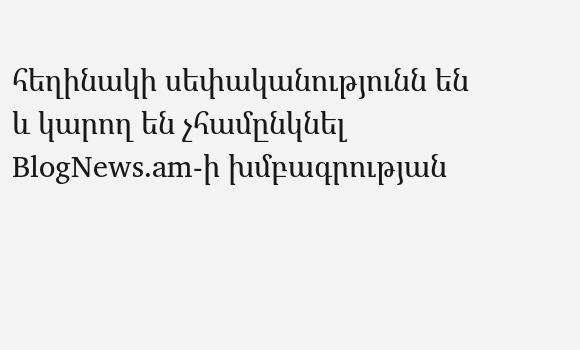հեղինակի սեփականությունն են և կարող են չհամընկնել BlogNews.am-ի խմբագրության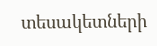տեսակետների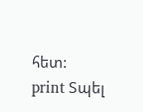հետ:
print Տպել